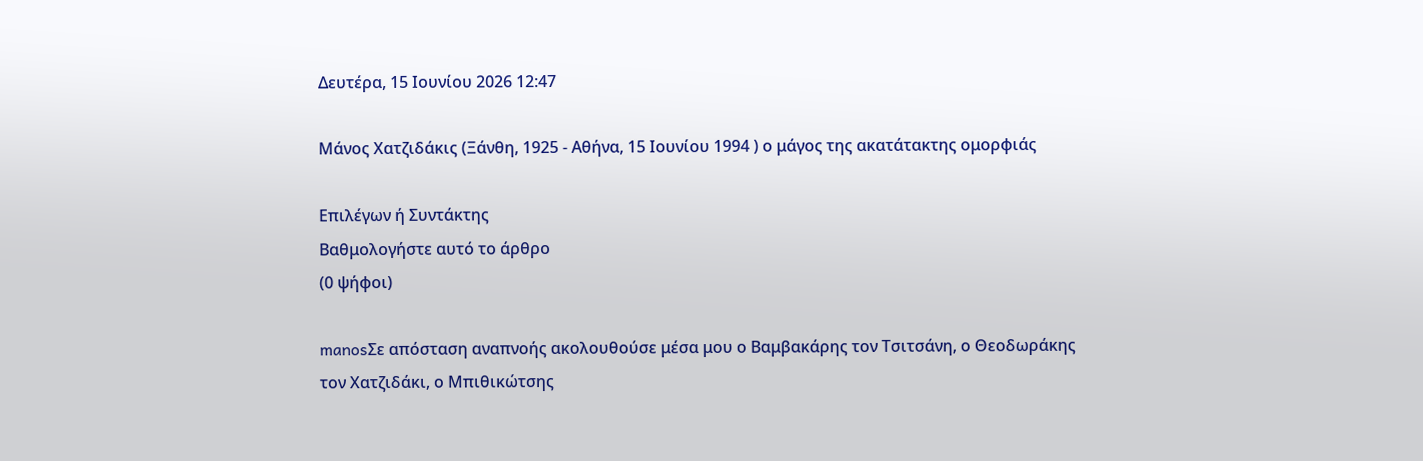Δευτέρα, 15 Ιουνίου 2026 12:47

Μάνος Χατζιδάκις (Ξάνθη, 1925 - Αθήνα, 15 Ιουνίου 1994 ) ο μάγος της ακατάτακτης ομορφιάς

Επιλέγων ή Συντάκτης
Βαθμολογήστε αυτό το άρθρο
(0 ψήφοι)

manosΣε απόσταση αναπνοής ακολουθούσε μέσα μου ο Βαμβακάρης τον Τσιτσάνη, ο Θεοδωράκης τον Χατζιδάκι, ο Μπιθικώτσης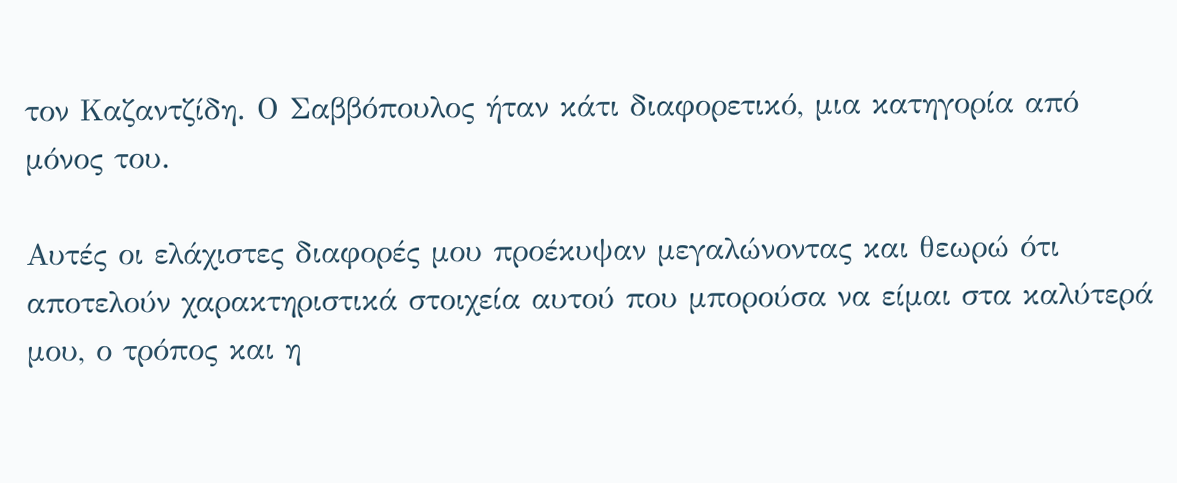τον Καζαντζίδη. Ο Σαββόπουλος ήταν κάτι διαφορετικό, μια κατηγορία από μόνος του.

Αυτές οι ελάχιστες διαφορές μου προέκυψαν μεγαλώνοντας και θεωρώ ότι αποτελούν χαρακτηριστικά στοιχεία αυτού που μπορούσα να είμαι στα καλύτερά μου, ο τρόπος και η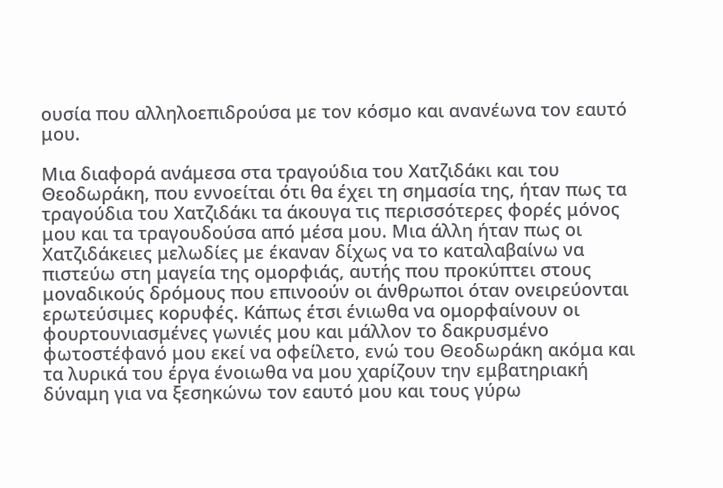ουσία που αλληλοεπιδρούσα με τον κόσμο και ανανέωνα τον εαυτό μου.

Μια διαφορά ανάμεσα στα τραγούδια του Χατζιδάκι και του Θεοδωράκη, που εννοείται ότι θα έχει τη σημασία της, ήταν πως τα τραγούδια του Χατζιδάκι τα άκουγα τις περισσότερες φορές μόνος μου και τα τραγουδούσα από μέσα μου. Μια άλλη ήταν πως οι Χατζιδάκειες μελωδίες με έκαναν δίχως να το καταλαβαίνω να πιστεύω στη μαγεία της ομορφιάς, αυτής που προκύπτει στους μοναδικούς δρόμους που επινοούν οι άνθρωποι όταν ονειρεύονται ερωτεύσιμες κορυφές. Κάπως έτσι ένιωθα να ομορφαίνουν οι φουρτουνιασμένες γωνιές μου και μάλλον το δακρυσμένο φωτοστέφανό μου εκεί να οφείλετο, ενώ του Θεοδωράκη ακόμα και τα λυρικά του έργα ένοιωθα να μου χαρίζουν την εμβατηριακή δύναμη για να ξεσηκώνω τον εαυτό μου και τους γύρω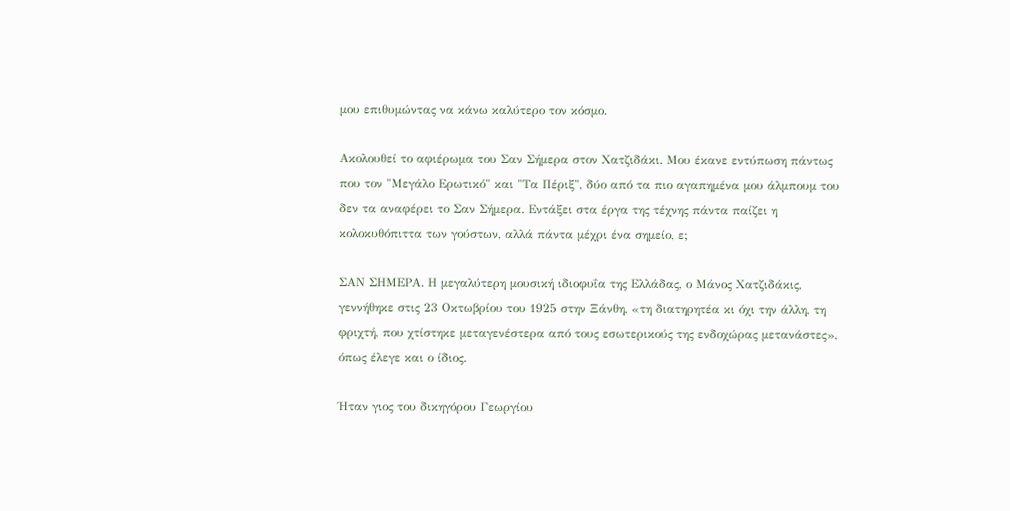μου επιθυμώντας να κάνω καλύτερο τον κόσμο.

Ακολουθεί το αφιέρωμα του Σαν Σήμερα στον Χατζιδάκι. Μου έκανε εντύπωση πάντως που τον "Μεγάλο Ερωτικό" και "Τα Πέριξ", δύο από τα πιο αγαπημένα μου άλμπουμ του δεν τα αναφέρει το Σαν Σήμερα. Εντάξει στα έργα της τέχνης πάντα παίζει η κολοκυθόπιττα των γούστων, αλλά πάντα μέχρι ένα σημείο, ε;

ΣΑΝ ΣΗΜΕΡΑ. Η μεγαλύτερη μουσική ιδιοφυΐα της Ελλάδας, ο Μάνος Χατζιδάκις, γεννήθηκε στις 23 Οκτωβρίου του 1925 στην Ξάνθη, «τη διατηρητέα κι όχι την άλλη, τη φριχτή, που χτίστηκε μεταγενέστερα από τους εσωτερικούς της ενδοχώρας μετανάστες», όπως έλεγε και ο ίδιος.

Ήταν γιος του δικηγόρου Γεωργίου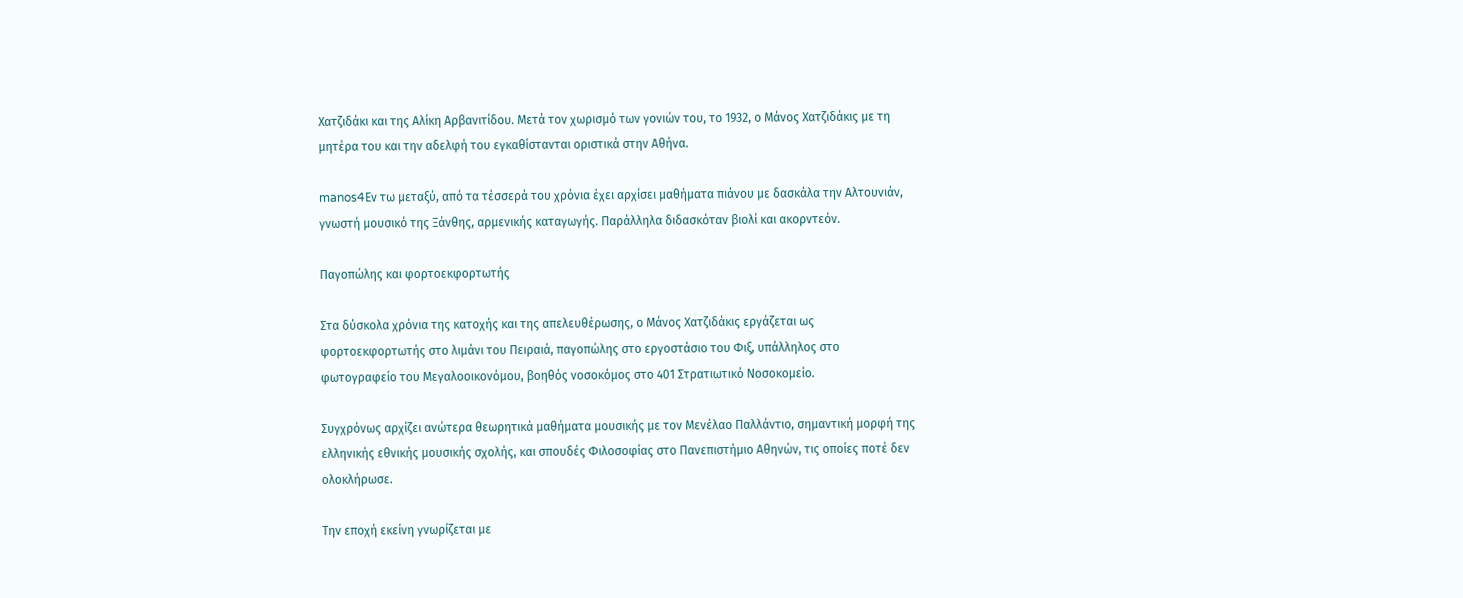Χατζιδάκι και της Αλίκη Αρβανιτίδου. Μετά τον χωρισμό των γονιών του, το 1932, ο Μάνος Χατζιδάκις με τη μητέρα του και την αδελφή του εγκαθίστανται οριστικά στην Αθήνα.

manos4Εν τω μεταξύ, από τα τέσσερά του χρόνια έχει αρχίσει μαθήματα πιάνου με δασκάλα την Αλτουνιάν, γνωστή μουσικό της Ξάνθης, αρμενικής καταγωγής. Παράλληλα διδασκόταν βιολί και ακορντεόν.

Παγοπώλης και φορτοεκφορτωτής

Στα δύσκολα χρόνια της κατοχής και της απελευθέρωσης, ο Μάνος Χατζιδάκις εργάζεται ως φορτοεκφορτωτής στο λιμάνι του Πειραιά, παγοπώλης στο εργοστάσιο του Φιξ, υπάλληλος στο φωτογραφείο του Μεγαλοοικονόμου, βοηθός νοσοκόμος στο 401 Στρατιωτικό Νοσοκομείο.

Συγχρόνως αρχίζει ανώτερα θεωρητικά μαθήματα μουσικής με τον Μενέλαο Παλλάντιο, σημαντική μορφή της ελληνικής εθνικής μουσικής σχολής, και σπουδές Φιλοσοφίας στο Πανεπιστήμιο Αθηνών, τις οποίες ποτέ δεν ολοκλήρωσε.

Την εποχή εκείνη γνωρίζεται με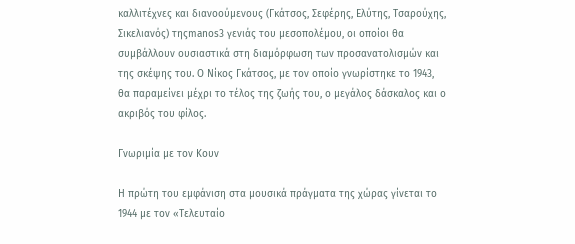καλλιτέχνες και διανοούμενους (Γκάτσος, Σεφέρης, Ελύτης, Τσαρούχης, Σικελιανός) τηςmanos3 γενιάς του μεσοπολέμου, οι οποίοι θα συμβάλλουν ουσιαστικά στη διαμόρφωση των προσανατολισμών και της σκέψης του. Ο Νίκος Γκάτσος, με τον οποίο γνωρίστηκε το 1943, θα παραμείνει μέχρι το τέλος της ζωής του, ο μεγάλος δάσκαλος και ο ακριβός του φίλος.

Γνωριμία με τον Κουν

Η πρώτη του εμφάνιση στα μουσικά πράγματα της χώρας γίνεται το 1944 με τον «Τελευταίο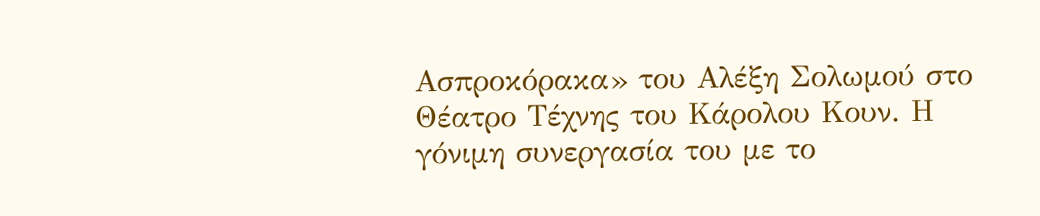Ασπροκόρακα» του Αλέξη Σολωμού στο Θέατρο Τέχνης του Κάρολου Κουν. Η γόνιμη συνεργασία του με το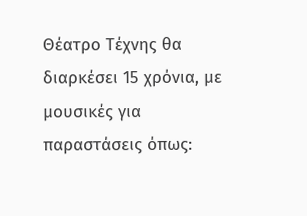Θέατρο Τέχνης θα διαρκέσει 15 χρόνια, με μουσικές για παραστάσεις όπως: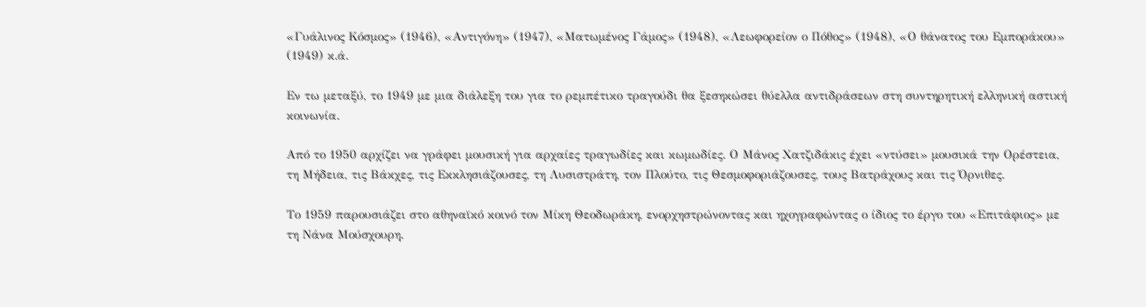«Γυάλινος Κόσμος» (1946), «Αντιγόνη» (1947), «Ματωμένος Γάμος» (1948), «Λεωφορείον ο Πόθος» (1948), «Ο θάνατος του Εμποράκου» (1949) κ.ά.

Εν τω μεταξύ, το 1949 με μια διάλεξη του για το ρεμπέτικο τραγούδι θα ξεσηκώσει θύελλα αντιδράσεων στη συντηρητική ελληνική αστική κοινωνία.

Από το 1950 αρχίζει να γράφει μουσική για αρχαίες τραγωδίες και κωμωδίες. Ο Μάνος Χατζιδάκις έχει «ντύσει» μουσικά την Ορέστεια, τη Μήδεια, τις Βάκχες, τις Εκκλησιάζουσες, τη Λυσιστράτη, τον Πλούτο, τις Θεσμοφοριάζουσες, τους Βατράχους και τις Όρνιθες.

Το 1959 παρουσιάζει στο αθηναϊκό κοινό τον Μίκη Θεοδωράκη, ενορχηστρώνοντας και ηχογραφώντας ο ίδιος το έργο του «Επιτάφιος» με τη Νάνα Μούσχουρη.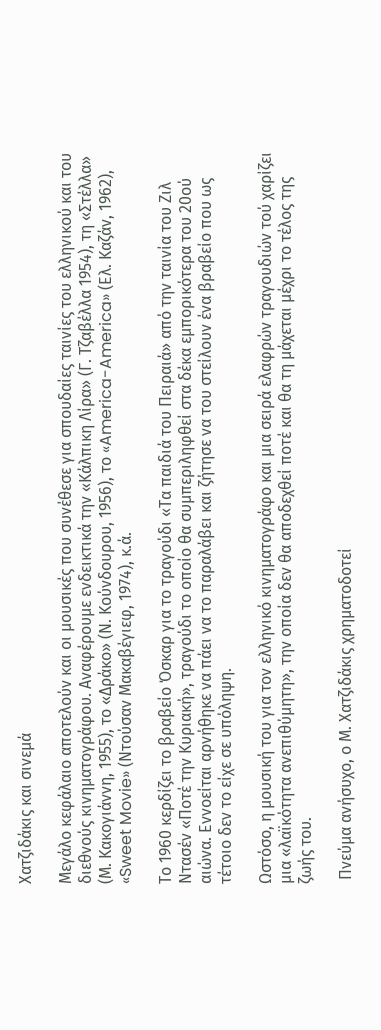Χατζιδάκις και σινεμά

Μεγάλο κεφάλαιο αποτελούν και οι μουσικές που συνέθεσε για σπουδαίες ταινίες του ελληνικού και του διεθνούς κινηματογράφου. Αναφέρουμε ενδεικτικά την «Κάλπικη Λίρα» (Γ. Τζαβέλλα 1954), τη «Στέλλα» (Μ. Κακογιάννη, 1955), το «Δράκο» (Ν. Κούνδουρου, 1956), το «America-America» (Ελ. Καζάν, 1962), «Sweet Movie» (Ντούσαν Μακαβέγιεφ, 1974), κ.ά.

Το 1960 κερδίζει το βραβείο Όσκαρ για το τραγούδι «Τα παιδιά του Πειραιά» από την ταινία του Ζιλ Ντασέν «Ποτέ την Κυριακή», τραγούδι το οποίο θα συμπεριληφθεί στα δέκα εμπορικότερα του 20ού αιώνα. Εννοείται αρνήθηκε να πάει να το παραλάβει και ζήτησε να του στείλουν ένα βραβείο που ως τέτοιο δεν το είχε σε υπόληψη.

Ωστόσο, η μουσική του για τον ελληνικό κινηματογράφο και μια σειρά ελαφρών τραγουδιών τού χαρίζει μια «λαϊκότητα ανεπιθύμητη», την οποία δεν θα αποδεχθεί ποτέ και θα τη μάχεται μέχρι το τέλος της ζωής του.

 Πνεύμα ανήσυχο, ο Μ. Χατζιδάκις χρηματοδοτεί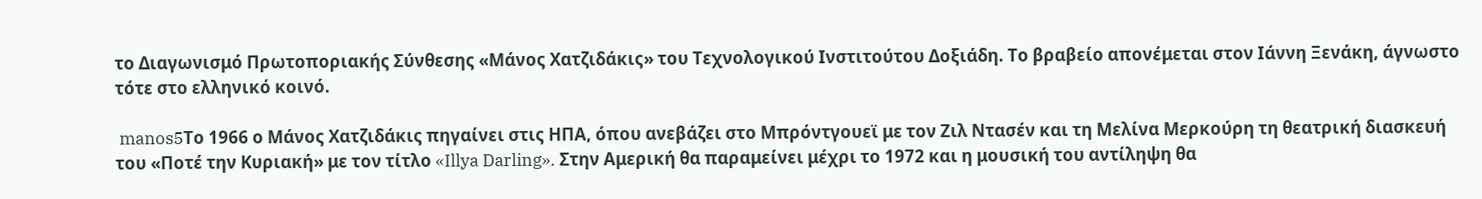το Διαγωνισμό Πρωτοποριακής Σύνθεσης «Μάνος Χατζιδάκις» του Τεχνολογικού Ινστιτούτου Δοξιάδη. Το βραβείο απονέμεται στον Ιάννη Ξενάκη, άγνωστο τότε στο ελληνικό κοινό.

 manos5Το 1966 ο Μάνος Χατζιδάκις πηγαίνει στις ΗΠΑ, όπου ανεβάζει στο Μπρόντγουεϊ με τον Ζιλ Ντασέν και τη Μελίνα Μερκούρη τη θεατρική διασκευή του «Ποτέ την Κυριακή» με τον τίτλο «Illya Darling». Στην Αμερική θα παραμείνει μέχρι το 1972 και η μουσική του αντίληψη θα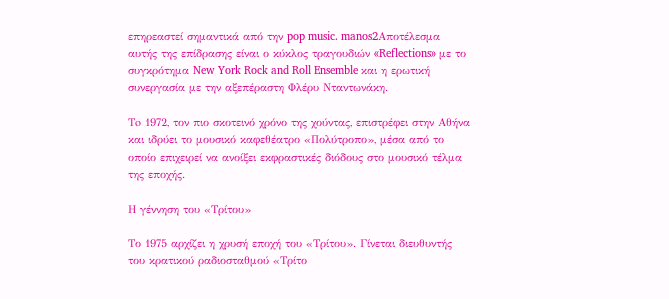επηρεαστεί σημαντικά από την pop music. manos2Αποτέλεσμα αυτής της επίδρασης είναι ο κύκλος τραγουδιών «Reflections» με το συγκρότημα New York Rock and Roll Ensemble και η ερωτική συνεργασία με την αξεπέραστη Φλέρυ Νταντωνάκη.

Τo 1972, τον πιο σκοτεινό χρόνο της χούντας, επιστρέφει στην Αθήνα και ιδρύει το μουσικό καφεθέατρο «Πολύτροπο», μέσα από το οποίο επιχειρεί να ανοίξει εκφραστικές διόδους στο μουσικό τέλμα της εποχής.

Η γέννηση του «Τρίτου»

Το 1975 αρχίζει η χρυσή εποχή του «Τρίτου». Γίνεται διευθυντής του κρατικού ραδιοσταθμού «Τρίτο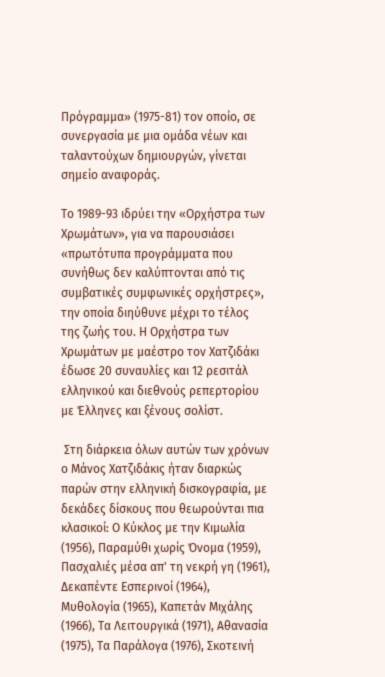Πρόγραμμα» (1975-81) τον οποίο, σε συνεργασία με μια ομάδα νέων και ταλαντούχων δημιουργών, γίνεται σημείο αναφοράς.

Το 1989-93 ιδρύει την «Ορχήστρα των Χρωμάτων», για να παρουσιάσει «πρωτότυπα προγράμματα που συνήθως δεν καλύπτονται από τις συμβατικές συμφωνικές ορχήστρες», την οποία διηύθυνε μέχρι το τέλος της ζωής του. Η Ορχήστρα των Χρωμάτων με μαέστρο τον Χατζιδάκι έδωσε 20 συναυλίες και 12 ρεσιτάλ ελληνικού και διεθνούς ρεπερτορίου με Έλληνες και ξένους σολίστ.

 Στη διάρκεια όλων αυτών των χρόνων ο Μάνος Χατζιδάκις ήταν διαρκώς παρών στην ελληνική δισκογραφία, με δεκάδες δίσκους που θεωρούνται πια κλασικοί: Ο Κύκλος με την Κιμωλία (1956), Παραμύθι χωρίς Όνομα (1959), Πασχαλιές μέσα απ' τη νεκρή γη (1961), Δεκαπέντε Εσπερινοί (1964), Μυθολογία (1965), Καπετάν Μιχάλης (1966), Τα Λειτουργικά (1971), Αθανασία (1975), Τα Παράλογα (1976), Σκοτεινή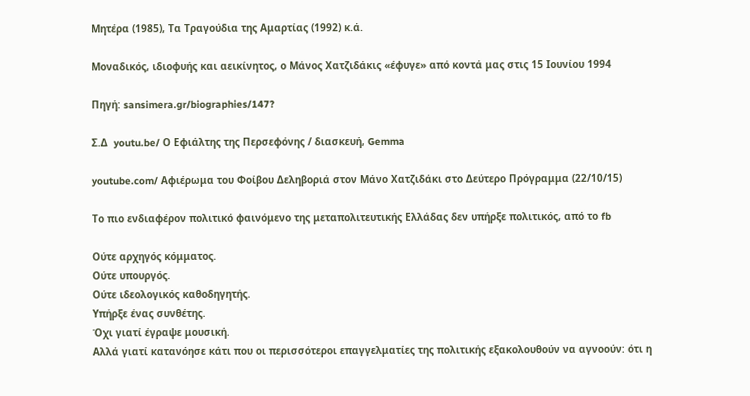Μητέρα (1985), Τα Τραγούδια της Αμαρτίας (1992) κ.ά.

Μοναδικός, ιδιοφυής και αεικίνητος, ο Μάνος Χατζιδάκις «έφυγε» από κοντά μας στις 15 Ιουνίου 1994

Πηγή: sansimera.gr/biographies/147?

Σ.Δ  youtu.be/ Ο Εφιάλτης της Περσεφόνης / διασκευή, Gemma

youtube.com/ Αφιέρωμα του Φοίβου Δεληβοριά στον Μάνο Χατζιδάκι στο Δεύτερο Πρόγραμμα (22/10/15)

Το πιο ενδιαφέρον πολιτικό φαινόμενο της μεταπολιτευτικής Ελλάδας δεν υπήρξε πολιτικός, από το fb

Ούτε αρχηγός κόμματος.
Ούτε υπουργός.
Ούτε ιδεολογικός καθοδηγητής.
Υπήρξε ένας συνθέτης.
Όχι γιατί έγραψε μουσική.
Αλλά γιατί κατανόησε κάτι που οι περισσότεροι επαγγελματίες της πολιτικής εξακολουθούν να αγνοούν: ότι η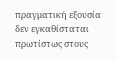πραγματική εξουσία δεν εγκαθίσταται πρωτίστως στους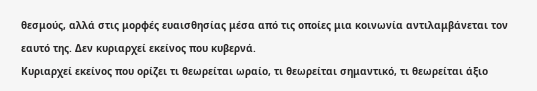θεσμούς, αλλά στις μορφές ευαισθησίας μέσα από τις οποίες μια κοινωνία αντιλαμβάνεται τον εαυτό της. Δεν κυριαρχεί εκείνος που κυβερνά.
Κυριαρχεί εκείνος που ορίζει τι θεωρείται ωραίο, τι θεωρείται σημαντικό, τι θεωρείται άξιο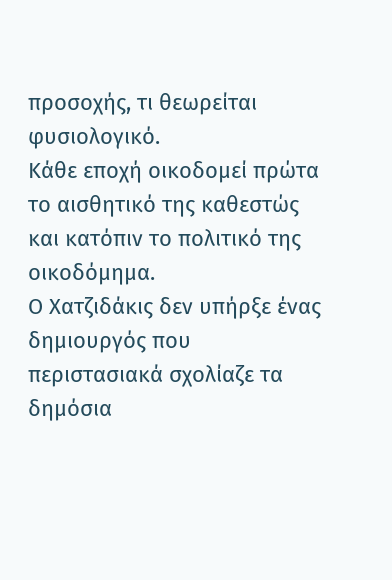προσοχής, τι θεωρείται φυσιολογικό.
Κάθε εποχή οικοδομεί πρώτα το αισθητικό της καθεστώς και κατόπιν το πολιτικό της οικοδόμημα.
Ο Χατζιδάκις δεν υπήρξε ένας δημιουργός που περιστασιακά σχολίαζε τα δημόσια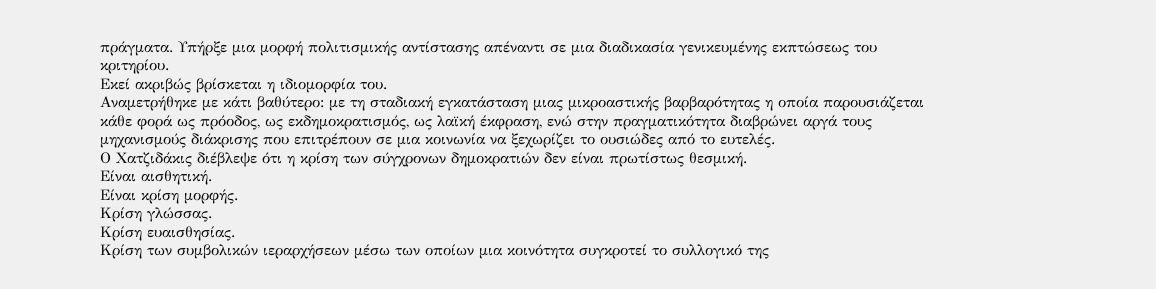πράγματα. Υπήρξε μια μορφή πολιτισμικής αντίστασης απέναντι σε μια διαδικασία γενικευμένης εκπτώσεως του κριτηρίου.
Εκεί ακριβώς βρίσκεται η ιδιομορφία του.
Αναμετρήθηκε με κάτι βαθύτερο: με τη σταδιακή εγκατάσταση μιας μικροαστικής βαρβαρότητας η οποία παρουσιάζεται κάθε φορά ως πρόοδος, ως εκδημοκρατισμός, ως λαϊκή έκφραση, ενώ στην πραγματικότητα διαβρώνει αργά τους μηχανισμούς διάκρισης που επιτρέπουν σε μια κοινωνία να ξεχωρίζει το ουσιώδες από το ευτελές.
Ο Χατζιδάκις διέβλεψε ότι η κρίση των σύγχρονων δημοκρατιών δεν είναι πρωτίστως θεσμική.
Είναι αισθητική.
Είναι κρίση μορφής.
Κρίση γλώσσας.
Κρίση ευαισθησίας.
Κρίση των συμβολικών ιεραρχήσεων μέσω των οποίων μια κοινότητα συγκροτεί το συλλογικό της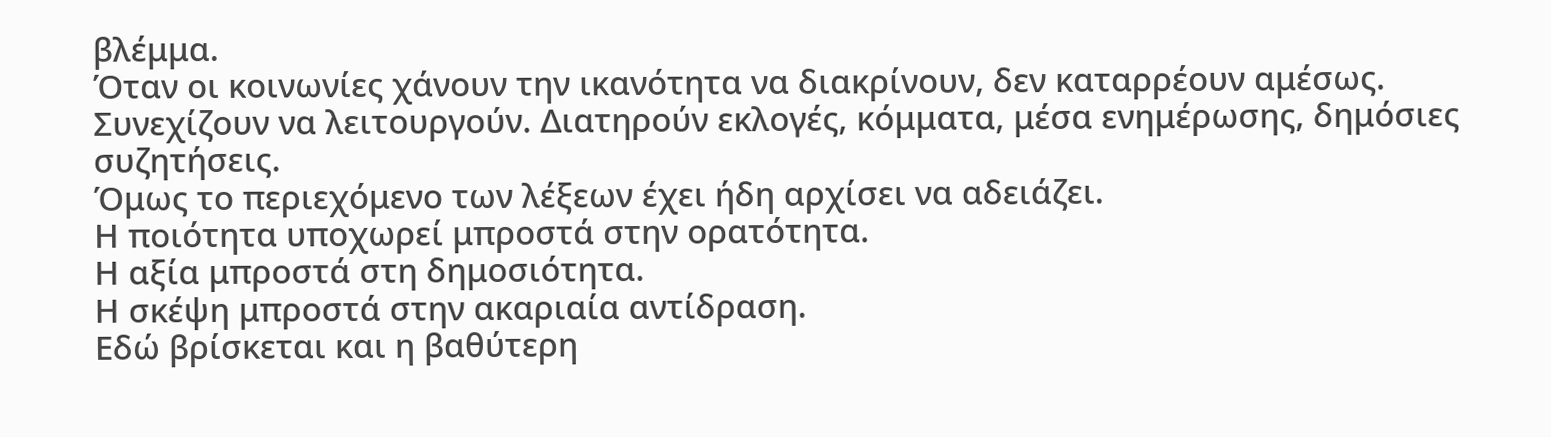βλέμμα.
Όταν οι κοινωνίες χάνουν την ικανότητα να διακρίνουν, δεν καταρρέουν αμέσως.
Συνεχίζουν να λειτουργούν. Διατηρούν εκλογές, κόμματα, μέσα ενημέρωσης, δημόσιες συζητήσεις.
Όμως το περιεχόμενο των λέξεων έχει ήδη αρχίσει να αδειάζει.
Η ποιότητα υποχωρεί μπροστά στην ορατότητα.
Η αξία μπροστά στη δημοσιότητα.
Η σκέψη μπροστά στην ακαριαία αντίδραση.
Εδώ βρίσκεται και η βαθύτερη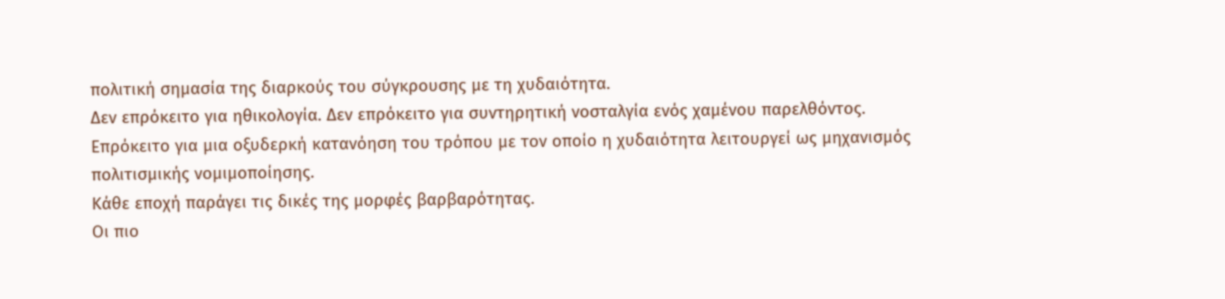πολιτική σημασία της διαρκούς του σύγκρουσης με τη χυδαιότητα.
Δεν επρόκειτο για ηθικολογία. Δεν επρόκειτο για συντηρητική νοσταλγία ενός χαμένου παρελθόντος.
Επρόκειτο για μια οξυδερκή κατανόηση του τρόπου με τον οποίο η χυδαιότητα λειτουργεί ως μηχανισμός πολιτισμικής νομιμοποίησης.
Κάθε εποχή παράγει τις δικές της μορφές βαρβαρότητας.
Οι πιο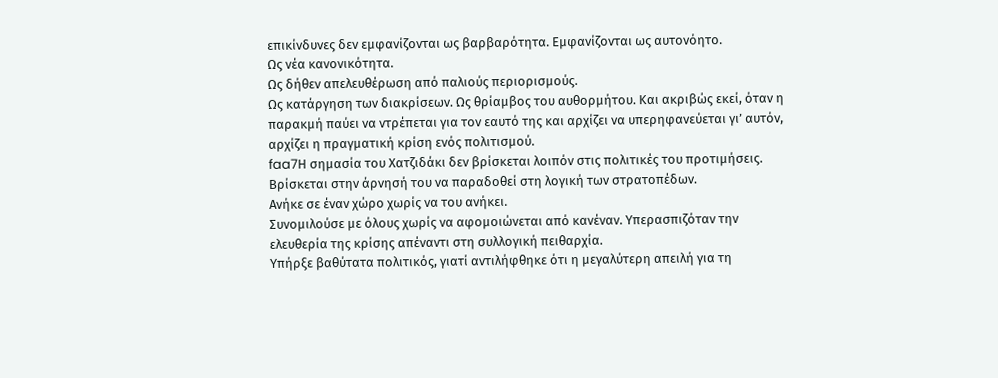επικίνδυνες δεν εμφανίζονται ως βαρβαρότητα. Εμφανίζονται ως αυτονόητο.
Ως νέα κανονικότητα.
Ως δήθεν απελευθέρωση από παλιούς περιορισμούς.
Ως κατάργηση των διακρίσεων. Ως θρίαμβος του αυθορμήτου. Και ακριβώς εκεί, όταν η παρακμή παύει να ντρέπεται για τον εαυτό της και αρχίζει να υπερηφανεύεται γι’ αυτόν, αρχίζει η πραγματική κρίση ενός πολιτισμού.
faa7Η σημασία του Χατζιδάκι δεν βρίσκεται λοιπόν στις πολιτικές του προτιμήσεις.
Βρίσκεται στην άρνησή του να παραδοθεί στη λογική των στρατοπέδων.
Ανήκε σε έναν χώρο χωρίς να του ανήκει.
Συνομιλούσε με όλους χωρίς να αφομοιώνεται από κανέναν. Υπερασπιζόταν την ελευθερία της κρίσης απέναντι στη συλλογική πειθαρχία.
Υπήρξε βαθύτατα πολιτικός, γιατί αντιλήφθηκε ότι η μεγαλύτερη απειλή για τη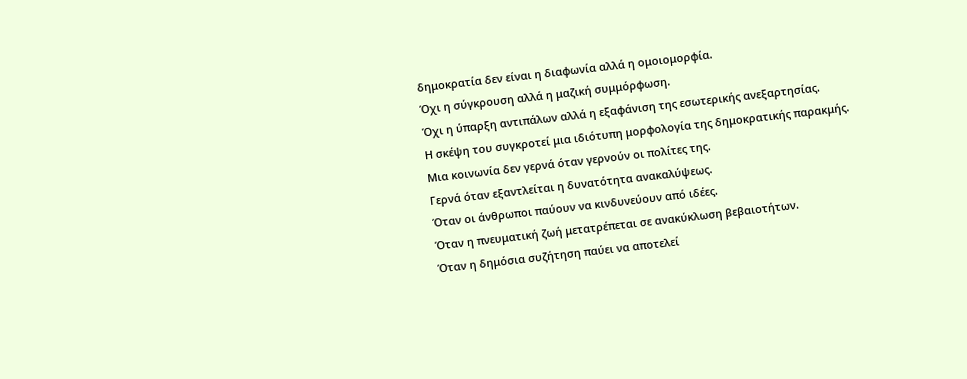δημοκρατία δεν είναι η διαφωνία αλλά η ομοιομορφία.
Όχι η σύγκρουση αλλά η μαζική συμμόρφωση.
Όχι η ύπαρξη αντιπάλων αλλά η εξαφάνιση της εσωτερικής ανεξαρτησίας.
Η σκέψη του συγκροτεί μια ιδιότυπη μορφολογία της δημοκρατικής παρακμής.
Μια κοινωνία δεν γερνά όταν γερνούν οι πολίτες της.
Γερνά όταν εξαντλείται η δυνατότητα ανακαλύψεως.
Όταν οι άνθρωποι παύουν να κινδυνεύουν από ιδέες.
Όταν η πνευματική ζωή μετατρέπεται σε ανακύκλωση βεβαιοτήτων.
Όταν η δημόσια συζήτηση παύει να αποτελεί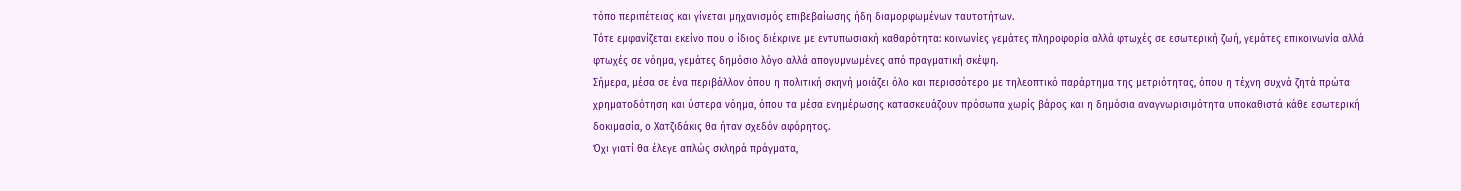τόπο περιπέτειας και γίνεται μηχανισμός επιβεβαίωσης ήδη διαμορφωμένων ταυτοτήτων.
Τότε εμφανίζεται εκείνο που ο ίδιος διέκρινε με εντυπωσιακή καθαρότητα: κοινωνίες γεμάτες πληροφορία αλλά φτωχές σε εσωτερική ζωή, γεμάτες επικοινωνία αλλά φτωχές σε νόημα, γεμάτες δημόσιο λόγο αλλά απογυμνωμένες από πραγματική σκέψη.
Σήμερα, μέσα σε ένα περιβάλλον όπου η πολιτική σκηνή μοιάζει όλο και περισσότερο με τηλεοπτικό παράρτημα της μετριότητας, όπου η τέχνη συχνά ζητά πρώτα χρηματοδότηση και ύστερα νόημα, όπου τα μέσα ενημέρωσης κατασκευάζουν πρόσωπα χωρίς βάρος και η δημόσια αναγνωρισιμότητα υποκαθιστά κάθε εσωτερική δοκιμασία, ο Χατζιδάκις θα ήταν σχεδόν αφόρητος.
Όχι γιατί θα έλεγε απλώς σκληρά πράγματα,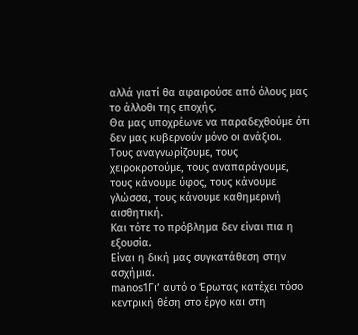αλλά γιατί θα αφαιρούσε από όλους μας το άλλοθι της εποχής.
Θα μας υποχρέωνε να παραδεχθούμε ότι δεν μας κυβερνούν μόνο οι ανάξιοι.
Τους αναγνωρίζουμε, τους χειροκροτούμε, τους αναπαράγουμε, τους κάνουμε ύφος, τους κάνουμε γλώσσα, τους κάνουμε καθημερινή αισθητική.
Και τότε το πρόβλημα δεν είναι πια η εξουσία.
Είναι η δική μας συγκατάθεση στην ασχήμια.
manos1Γι’ αυτό ο Έρωτας κατέχει τόσο κεντρική θέση στο έργο και στη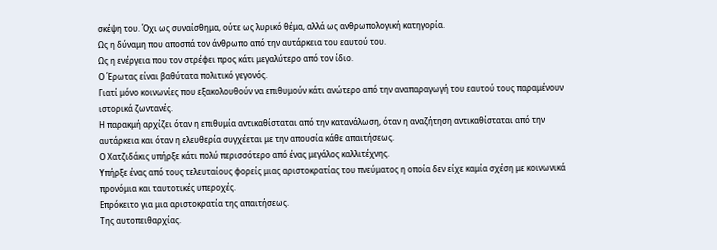σκέψη του. Όχι ως συναίσθημα, ούτε ως λυρικό θέμα, αλλά ως ανθρωπολογική κατηγορία.
Ως η δύναμη που αποσπά τον άνθρωπο από την αυτάρκεια του εαυτού του.
Ως η ενέργεια που τον στρέφει προς κάτι μεγαλύτερο από τον ίδιο.
Ο Έρωτας είναι βαθύτατα πολιτικό γεγονός.
Γιατί μόνο κοινωνίες που εξακολουθούν να επιθυμούν κάτι ανώτερο από την αναπαραγωγή του εαυτού τους παραμένουν ιστορικά ζωντανές.
Η παρακμή αρχίζει όταν η επιθυμία αντικαθίσταται από την κατανάλωση, όταν η αναζήτηση αντικαθίσταται από την αυτάρκεια και όταν η ελευθερία συγχέεται με την απουσία κάθε απαιτήσεως.
Ο Χατζιδάκις υπήρξε κάτι πολύ περισσότερο από ένας μεγάλος καλλιτέχνης.
Υπήρξε ένας από τους τελευταίους φορείς μιας αριστοκρατίας του πνεύματος η οποία δεν είχε καμία σχέση με κοινωνικά προνόμια και ταυτοτικές υπεροχές.
Επρόκειτο για μια αριστοκρατία της απαιτήσεως.
Της αυτοπειθαρχίας.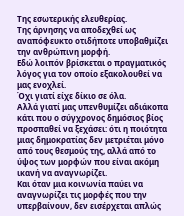Της εσωτερικής ελευθερίας.
Της άρνησης να αποδεχθεί ως αναπόφευκτο οτιδήποτε υποβαθμίζει την ανθρώπινη μορφή.
Εδώ λοιπόν βρίσκεται ο πραγματικός λόγος για τον οποίο εξακολουθεί να μας ενοχλεί.
Όχι γιατί είχε δίκιο σε όλα.
Αλλά γιατί μας υπενθυμίζει αδιάκοπα κάτι που ο σύγχρονος δημόσιος βίος προσπαθεί να ξεχάσει: ότι η ποιότητα μιας δημοκρατίας δεν μετριέται μόνο από τους θεσμούς της, αλλά από το ύψος των μορφών που είναι ακόμη ικανή να αναγνωρίζει.
Και όταν μια κοινωνία παύει να αναγνωρίζει τις μορφές που την υπερβαίνουν, δεν εισέρχεται απλώς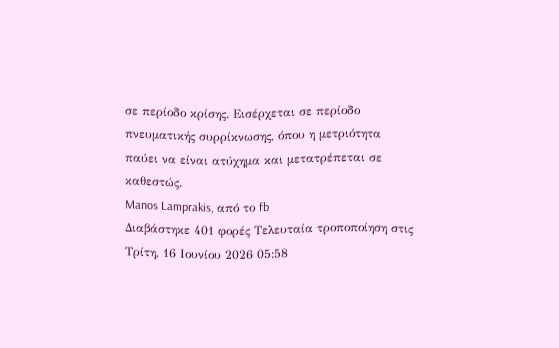σε περίοδο κρίσης. Εισέρχεται σε περίοδο πνευματικής συρρίκνωσης, όπου η μετριότητα παύει να είναι ατύχημα και μετατρέπεται σε καθεστώς.
Manos Lamprakis, από το fb
Διαβάστηκε 401 φορές Τελευταία τροποποίηση στις Τρίτη, 16 Ιουνίου 2026 05:58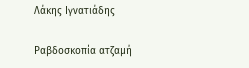Λάκης Ιγνατιάδης

Ραβδοσκοπία ατζαμή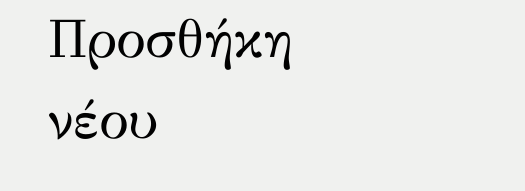Προσθήκη νέου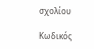σχολίου

Κωδικός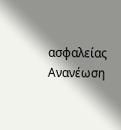ασφαλείας
Ανανέωση